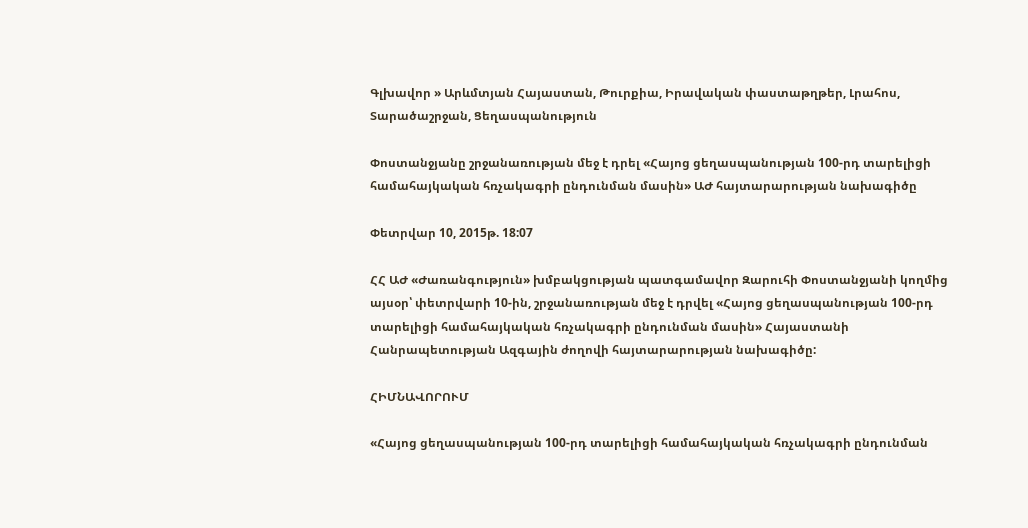Գլխավոր » Արևմտյան Հայաստան, Թուրքիա, Իրավական փաստաթղթեր, Լրահոս, Տարածաշրջան, Ցեղասպանություն

Փոստանջյանը շրջանառության մեջ է դրել «Հայոց ցեղասպանության 100-րդ տարելիցի համահայկական հռչակագրի ընդունման մասին» ԱԺ հայտարարության նախագիծը

Փետրվար 10, 2015թ. 18:07

ՀՀ ԱԺ «Ժառանգություն» խմբակցության պատգամավոր Զարուհի Փոստանջյանի կողմից այսօր՝ փետրվարի 10-ին, շրջանառության մեջ է դրվել «Հայոց ցեղասպանության 100-րդ տարելիցի համահայկական հռչակագրի ընդունման մասին» Հայաստանի Հանրապետության Ազգային ժողովի հայտարարության նախագիծը:

ՀԻՄՆԱՎՈՐՈՒՄ

«Հայոց ցեղասպանության 100-րդ տարելիցի համահայկական հռչակագրի ընդունման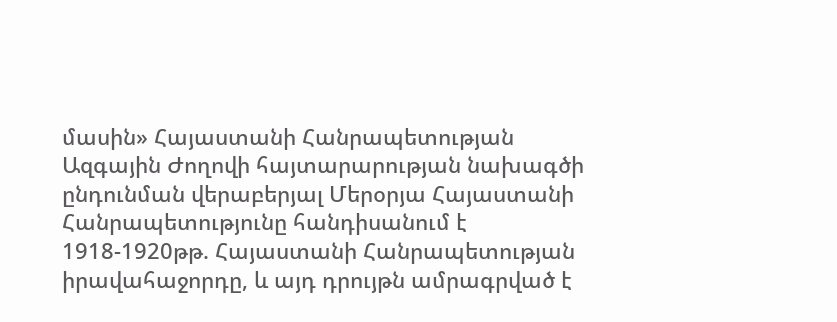մասին» Հայաստանի Հանրապետության Ազգային Ժողովի հայտարարության նախագծի ընդունման վերաբերյալ Մերօրյա Հայաստանի Հանրապետությունը հանդիսանում է 1918-1920թթ. Հայաստանի Հանրապետության իրավահաջորդը, և այդ դրույթն ամրագրված է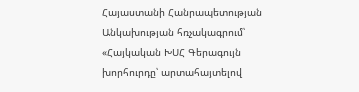Հայաստանի Հանրապետության Անկախության հռչակագրում՝ «Հայկական ԽՍՀ Գերագույն խորհուրդը՝ արտահայտելով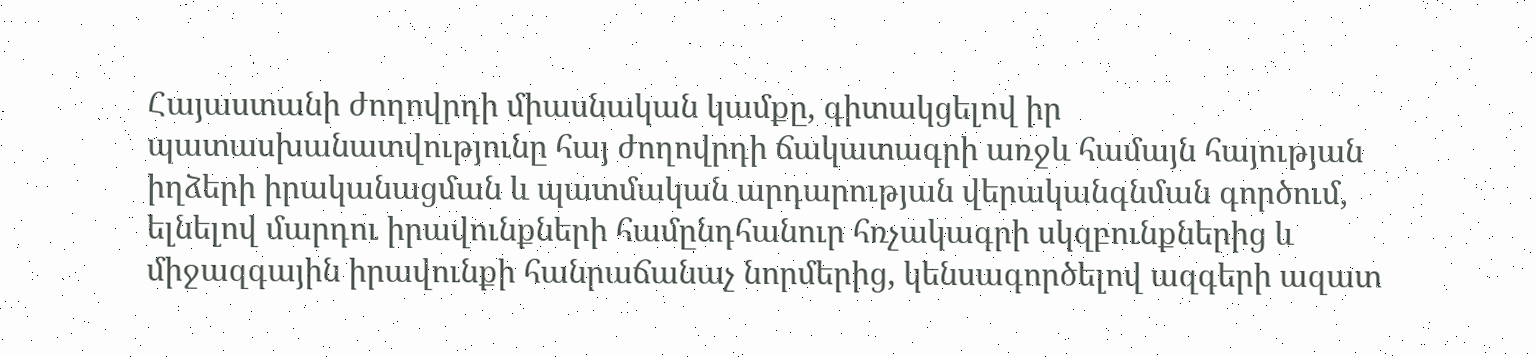Հայաստանի ժողովրդի միասնական կամքը, գիտակցելով իր պատասխանատվությունը հայ ժողովրդի ճակատագրի առջև համայն հայության իղձերի իրականացման և պատմական արդարության վերականգնման գործում, ելնելով մարդու իրավունքների համընդհանուր հռչակագրի սկզբունքներից և միջազգային իրավունքի հանրաճանաչ նորմերից, կենսագործելով ազգերի ազատ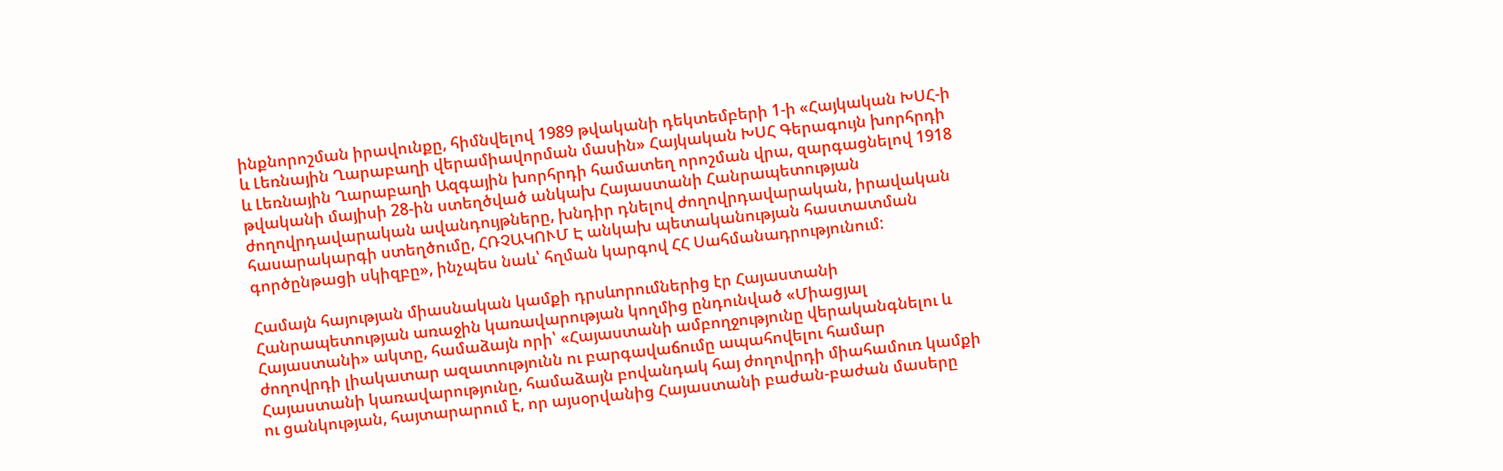ինքնորոշման իրավունքը, հիմնվելով 1989 թվականի դեկտեմբերի 1-ի «Հայկական ԽՍՀ-ի և Լեռնային Ղարաբաղի վերամիավորման մասին» Հայկական ԽՍՀ Գերագույն խորհրդի և Լեռնային Ղարաբաղի Ազգային խորհրդի համատեղ որոշման վրա, զարգացնելով 1918 թվականի մայիսի 28-ին ստեղծված անկախ Հայաստանի Հանրապետության ժողովրդավարական ավանդույթները, խնդիր դնելով ժողովրդավարական, իրավական հասարակարգի ստեղծումը, ՀՌՉԱԿՈՒՄ Է անկախ պետականության հաստատման գործընթացի սկիզբը», ինչպես նաև՝ հղման կարգով ՀՀ Սահմանադրությունում:

Համայն հայության միասնական կամքի դրսևորումներից էր Հայաստանի Հանրապետության առաջին կառավարության կողմից ընդունված «Միացյալ Հայաստանի» ակտը, համաձայն որի՝ «Հայաստանի ամբողջությունը վերականգնելու և ժողովրդի լիակատար ազատությունն ու բարգավաճումը ապահովելու համար Հայաստանի կառավարությունը, համաձայն բովանդակ հայ ժողովրդի միահամուռ կամքի ու ցանկության, հայտարարում է, որ այսօրվանից Հայաստանի բաժան-բաժան մասերը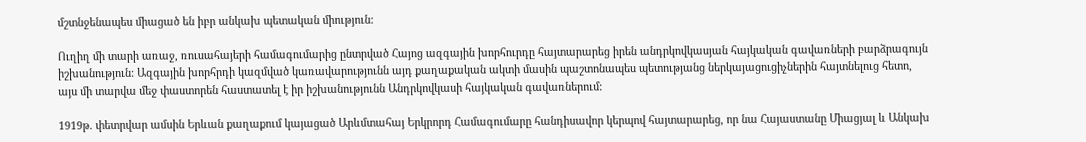մշտնջենապես միացած են իբր անկախ պետական միություն:

Ուղիղ մի տարի առաջ, ռուսահայերի համագումարից ընտրված Հայոց ազգային խորհուրդը հայտարարեց իրեն անդրկովկասյան հայկական գավառների բարձրագույն իշխանություն: Ազգային խորհրդի կազմված կառավարությունն այդ քաղաքական ակտի մասին պաշտոնապես պետությանց ներկայացուցիչներին հայտնելուց հետո, այս մի տարվա մեջ փաստորեն հաստատել է իր իշխանությունն Անդրկովկասի հայկական գավառներում:

1919թ. փետրվար ամսին Երևան քաղաքում կայացած Արևմտահայ Երկրորդ Համագումարը հանդիսավոր կերպով հայտարարեց, որ նա Հայաստանը Միացյալ և Անկախ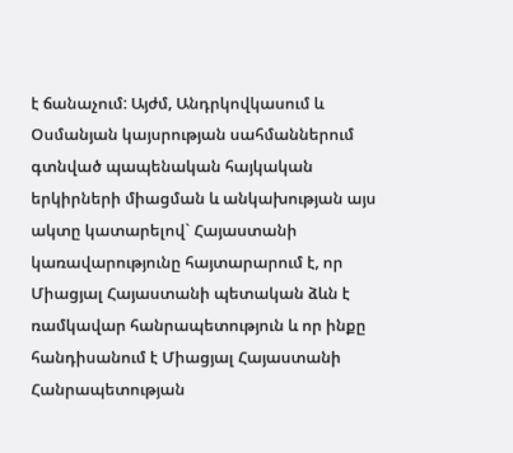է ճանաչում: Այժմ, Անդրկովկասում և Օսմանյան կայսրության սահմաններում գտնված պապենական հայկական երկիրների միացման և անկախության այս ակտը կատարելով` Հայաստանի կառավարությունը հայտարարում է, որ Միացյալ Հայաստանի պետական ձևն է ռամկավար հանրապետություն և որ ինքը հանդիսանում է Միացյալ Հայաստանի Հանրապետության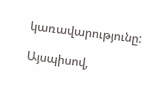կառավարությունը:

Այսպիսով,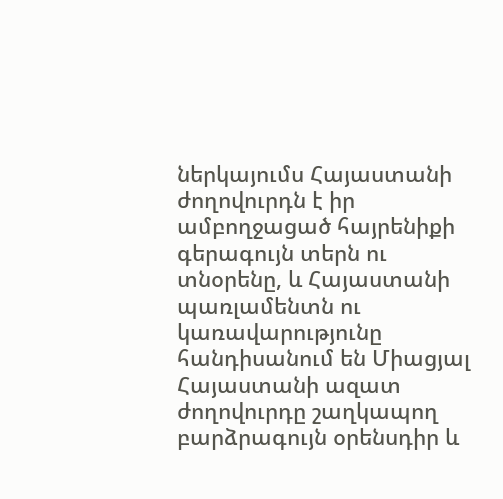ներկայումս Հայաստանի ժողովուրդն է իր ամբողջացած հայրենիքի գերագույն տերն ու տնօրենը, և Հայաստանի պառլամենտն ու կառավարությունը հանդիսանում են Միացյալ Հայաստանի ազատ ժողովուրդը շաղկապող բարձրագույն օրենսդիր և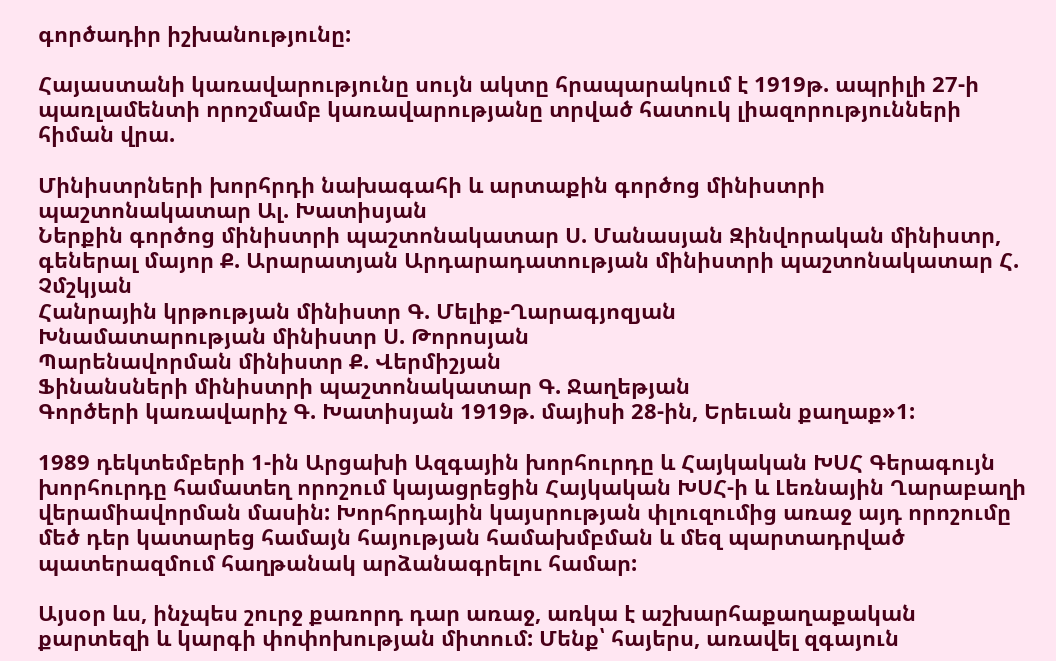գործադիր իշխանությունը:

Հայաստանի կառավարությունը սույն ակտը հրապարակում է 1919թ. ապրիլի 27-ի պառլամենտի որոշմամբ կառավարությանը տրված հատուկ լիազորությունների հիման վրա.

Մինիստրների խորհրդի նախագահի և արտաքին գործոց մինիստրի պաշտոնակատար Ալ. Խատիսյան
Ներքին գործոց մինիստրի պաշտոնակատար Ս. Մանասյան Զինվորական մինիստր, գեներալ մայոր Ք. Արարատյան Արդարադատության մինիստրի պաշտոնակատար Հ. Չմշկյան
Հանրային կրթության մինիստր Գ. Մելիք-Ղարագյոզյան
Խնամատարության մինիստր Ս. Թորոսյան
Պարենավորման մինիստր Ք. Վերմիշյան
Ֆինանսների մինիստրի պաշտոնակատար Գ. Ջաղեթյան
Գործերի կառավարիչ Գ. Խատիսյան 1919թ. մայիսի 28-ին, Երեւան քաղաք»1:

1989 դեկտեմբերի 1-ին Արցախի Ազգային խորհուրդը և Հայկական ԽՍՀ Գերագույն խորհուրդը համատեղ որոշում կայացրեցին Հայկական ԽՍՀ-ի և Լեռնային Ղարաբաղի վերամիավորման մասին: Խորհրդային կայսրության փլուզումից առաջ այդ որոշումը մեծ դեր կատարեց համայն հայության համախմբման և մեզ պարտադրված պատերազմում հաղթանակ արձանագրելու համար:

Այսօր ևս, ինչպես շուրջ քառորդ դար առաջ, առկա է աշխարհաքաղաքական քարտեզի և կարգի փոփոխության միտում: Մենք՝ հայերս, առավել զգայուն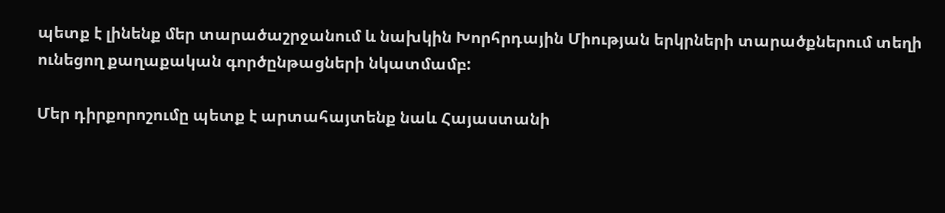պետք է լինենք մեր տարածաշրջանում և նախկին Խորհրդային Միության երկրների տարածքներում տեղի ունեցող քաղաքական գործընթացների նկատմամբ:

Մեր դիրքորոշումը պետք է արտահայտենք նաև Հայաստանի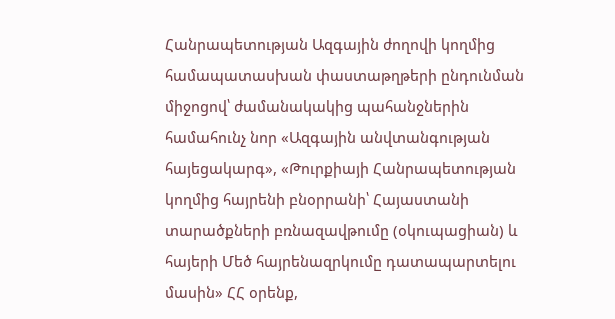Հանրապետության Ազգային ժողովի կողմից համապատասխան փաստաթղթերի ընդունման միջոցով՝ ժամանակակից պահանջներին համահունչ նոր «Ազգային անվտանգության հայեցակարգ», «Թուրքիայի Հանրապետության կողմից հայրենի բնօրրանի՝ Հայաստանի տարածքների բռնազավթումը (օկուպացիան) և հայերի Մեծ հայրենազրկումը դատապարտելու մասին» ՀՀ օրենք,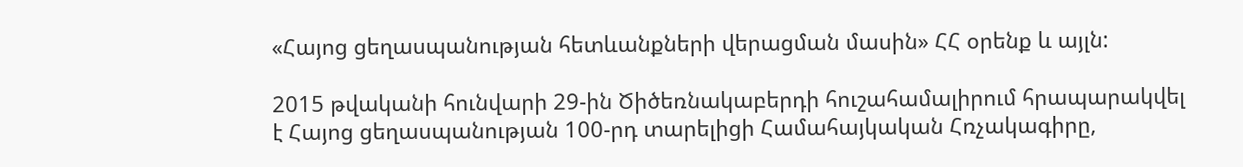«Հայոց ցեղասպանության հետևանքների վերացման մասին» ՀՀ օրենք և այլն:

2015 թվականի հունվարի 29-ին Ծիծեռնակաբերդի հուշահամալիրում հրապարակվել է Հայոց ցեղասպանության 100-րդ տարելիցի Համահայկական Հռչակագիրը,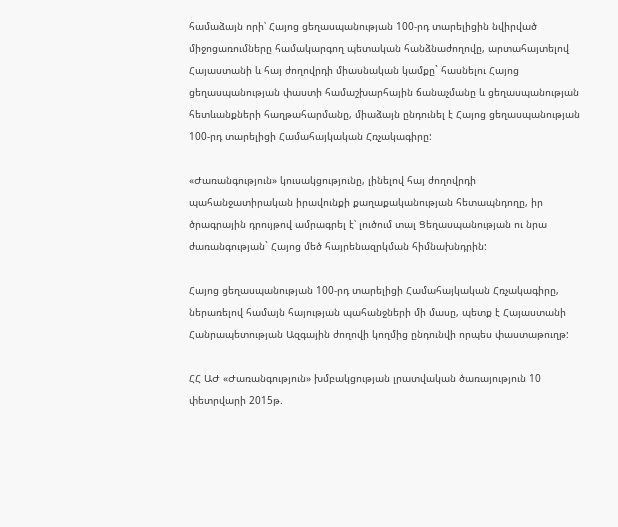համաձայն որի՝ Հայոց ցեղասպանության 100-րդ տարելիցին նվիրված միջոցառումները համակարգող պետական հանձնաժողովը, արտահայտելով Հայաստանի և հայ ժողովրդի միասնական կամքը` հասնելու Հայոց ցեղասպանության փաստի համաշխարհային ճանաչմանը և ցեղասպանության հետևանքների հաղթահարմանը, միաձայն ընդունել է Հայոց ցեղասպանության 100-րդ տարելիցի Համահայկական Հռչակագիրը:

«Ժառանգություն» կուսակցությունը, լինելով հայ ժողովրդի պահանջատիրական իրավունքի քաղաքականության հետապնդողը, իր ծրագրային դրույթով ամրագրել է՝ լուծում տալ Ցեղասպանության ու նրա ժառանգության` Հայոց մեծ հայրենազրկման հիմնախնդրին:

Հայոց ցեղասպանության 100-րդ տարելիցի Համահայկական Հռչակագիրը, ներառելով համայն հայության պահանջների մի մասը, պետք է Հայաստանի Հանրապետության Ազգային ժողովի կողմից ընդունվի որպես փաստաթուղթ:

ՀՀ ԱԺ «Ժառանգություն» խմբակցության լրատվական ծառայություն 10 փետրվարի 2015թ.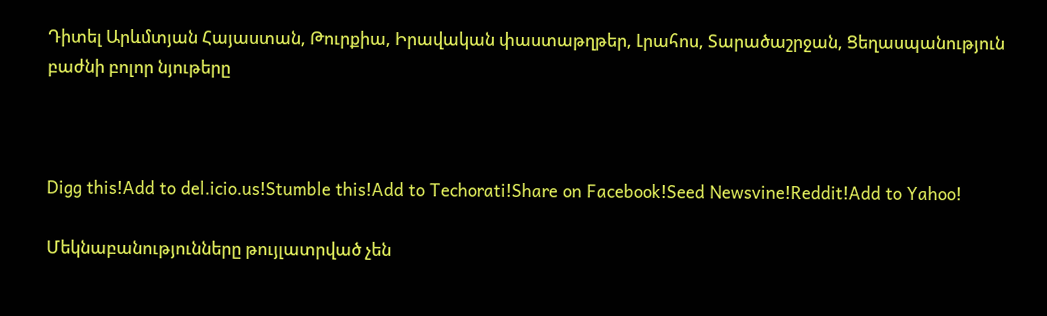Դիտել Արևմտյան Հայաստան, Թուրքիա, Իրավական փաստաթղթեր, Լրահոս, Տարածաշրջան, Ցեղասպանություն բաժնի բոլոր նյութերը



Digg this!Add to del.icio.us!Stumble this!Add to Techorati!Share on Facebook!Seed Newsvine!Reddit!Add to Yahoo!

Մեկնաբանությունները թույլատրված չեն